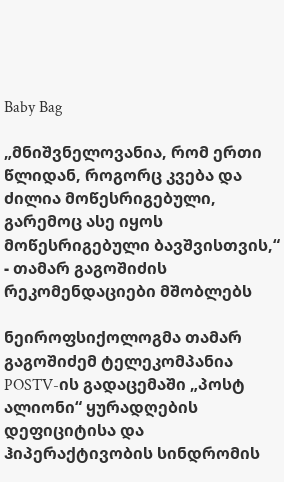Baby Bag

„მნიშვნელოვანია, რომ ერთი წლიდან, როგორც კვება და ძილია მოწესრიგებული, გარემოც ასე იყოს მოწესრიგებული ბავშვისთვის,“ - თამარ გაგოშიძის რეკომენდაციები მშობლებს

ნეიროფსიქოლოგმა თამარ გაგოშიძემ ტელეკომპანია POSTV-ის გადაცემაში „პოსტ ალიონი“ ყურადღების დეფიციტისა და ჰიპერაქტივობის სინდრომის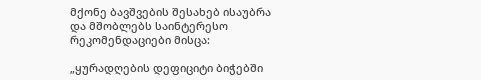მქონე ბავშვების შესახებ ისაუბრა და მშობლებს საინტერესო რეკომენდაციები მისცა:

„ყურადღების დეფიციტი ბიჭებში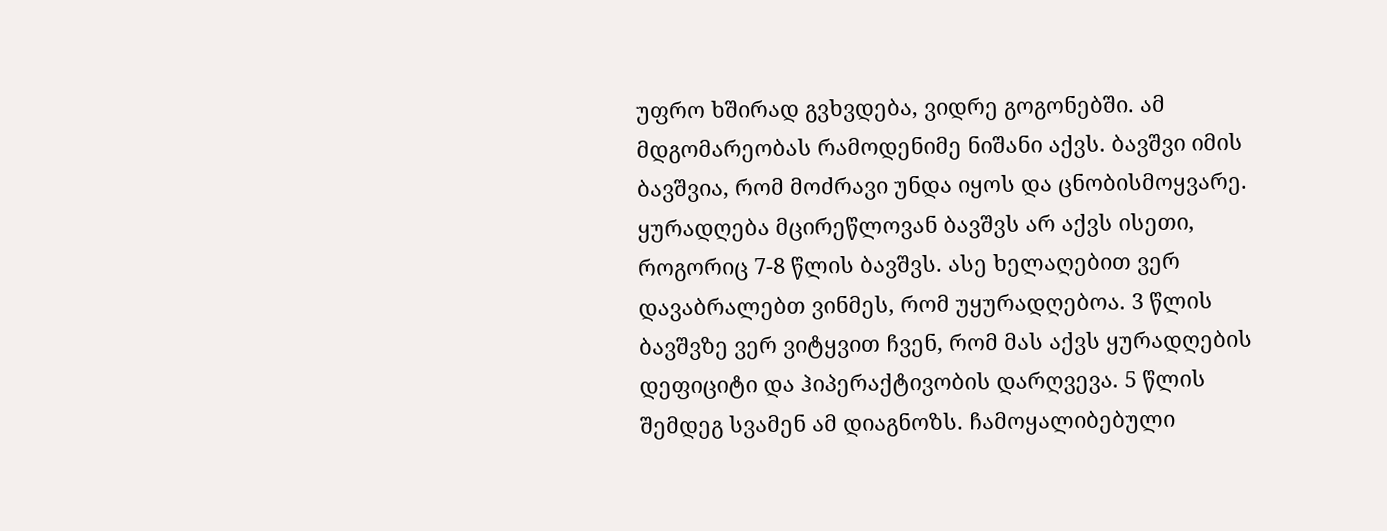უფრო ხშირად გვხვდება, ვიდრე გოგონებში. ამ მდგომარეობას რამოდენიმე ნიშანი აქვს. ბავშვი იმის ბავშვია, რომ მოძრავი უნდა იყოს და ცნობისმოყვარე. ყურადღება მცირეწლოვან ბავშვს არ აქვს ისეთი, როგორიც 7-8 წლის ბავშვს. ასე ხელაღებით ვერ დავაბრალებთ ვინმეს, რომ უყურადღებოა. 3 წლის ბავშვზე ვერ ვიტყვით ჩვენ, რომ მას აქვს ყურადღების დეფიციტი და ჰიპერაქტივობის დარღვევა. 5 წლის შემდეგ სვამენ ამ დიაგნოზს. ჩამოყალიბებული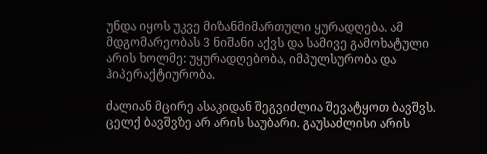უნდა იყოს უკვე მიზანმიმართული ყურადღება. ამ მდგომარეობას 3 ნიშანი აქვს და სამივე გამოხატული არის ხოლმე: უყურადღებობა, იმპულსურობა და ჰიპერაქტიურობა.

ძალიან მცირე ასაკიდან შეგვიძლია შევატყოთ ბავშვს. ცელქ ბავშვზე არ არის საუბარი. გაუსაძლისი არის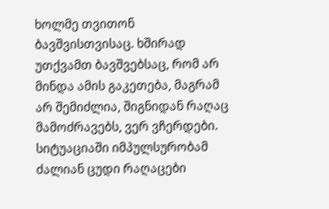ხოლმე თვითონ ბავშვისთვისაც. ხშირად უთქვამთ ბავშვებსაც, რომ არ მინდა ამის გაკეთება, მაგრამ არ შემიძლია, შიგნიდან რაღაც მამოძრავებს, ვერ ვჩერდები. სიტუაციაში იმპულსურობამ ძალიან ცუდი რაღაცები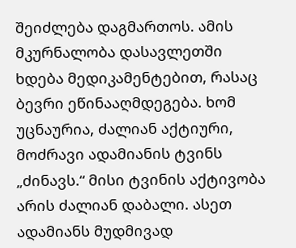შეიძლება დაგმართოს. ამის მკურნალობა დასავლეთში ხდება მედიკამენტებით, რასაც ბევრი ეწინააღმდეგება. ხომ უცნაურია, ძალიან აქტიური, მოძრავი ადამიანის ტვინს „ძინავს.“ მისი ტვინის აქტივობა არის ძალიან დაბალი. ასეთ ადამიანს მუდმივად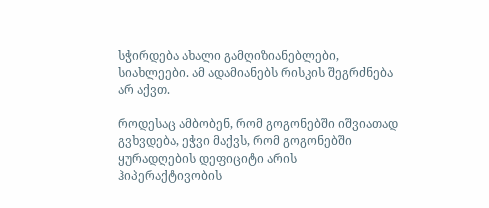სჭირდება ახალი გამღიზიანებლები, სიახლეები. ამ ადამიანებს რისკის შეგრძნება არ აქვთ.

როდესაც ამბობენ, რომ გოგონებში იშვიათად გვხვდება, ეჭვი მაქვს, რომ გოგონებში ყურადღების დეფიციტი არის ჰიპერაქტივობის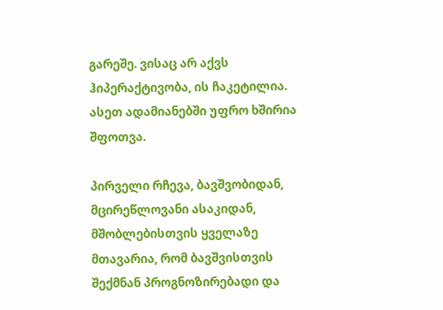გარეშე. ვისაც არ აქვს ჰიპერაქტივობა, ის ჩაკეტილია. ასეთ ადამიანებში უფრო ხშირია შფოთვა.

პირველი რჩევა, ბავშვობიდან, მცირეწლოვანი ასაკიდან, მშობლებისთვის ყველაზე მთავარია, რომ ბავშვისთვის შექმნან პროგნოზირებადი და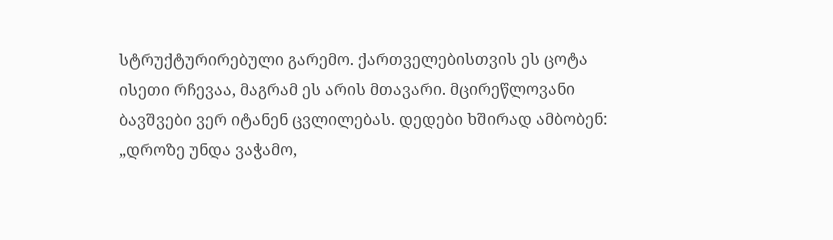სტრუქტურირებული გარემო. ქართველებისთვის ეს ცოტა ისეთი რჩევაა, მაგრამ ეს არის მთავარი. მცირეწლოვანი ბავშვები ვერ იტანენ ცვლილებას. დედები ხშირად ამბობენ: „დროზე უნდა ვაჭამო,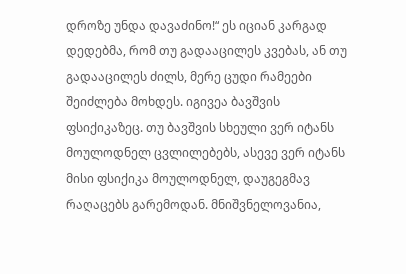დროზე უნდა დავაძინო!“ ეს იციან კარგად დედებმა, რომ თუ გადააცილეს კვებას, ან თუ გადააცილეს ძილს, მერე ცუდი რამეები შეიძლება მოხდეს. იგივეა ბავშვის ფსიქიკაზეც. თუ ბავშვის სხეული ვერ იტანს მოულოდნელ ცვლილებებს, ასევე ვერ იტანს მისი ფსიქიკა მოულოდნელ, დაუგეგმავ რაღაცებს გარემოდან. მნიშვნელოვანია,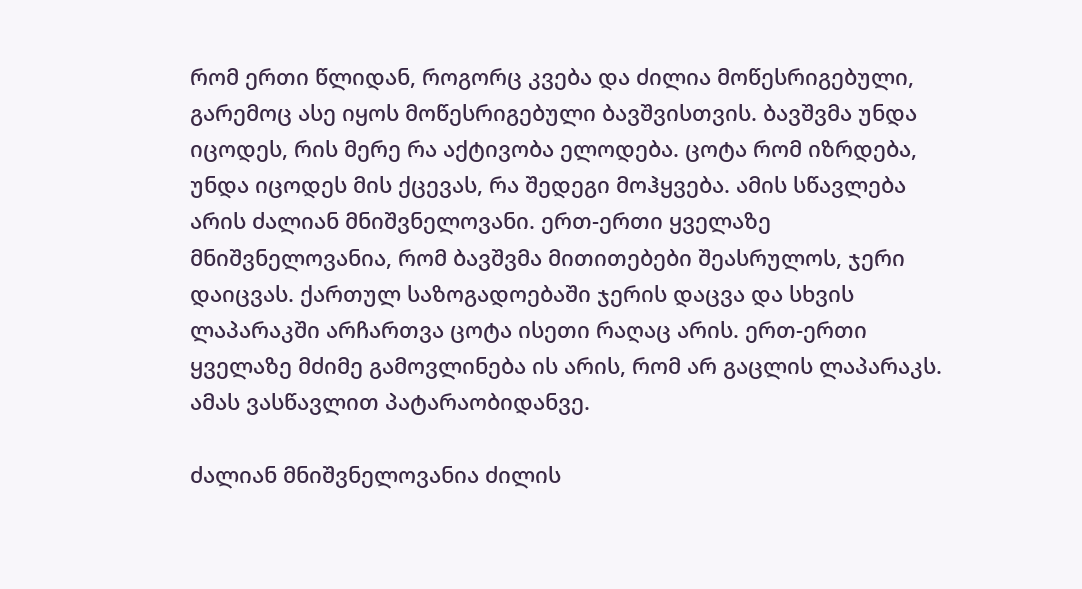რომ ერთი წლიდან, როგორც კვება და ძილია მოწესრიგებული, გარემოც ასე იყოს მოწესრიგებული ბავშვისთვის. ბავშვმა უნდა იცოდეს, რის მერე რა აქტივობა ელოდება. ცოტა რომ იზრდება, უნდა იცოდეს მის ქცევას, რა შედეგი მოჰყვება. ამის სწავლება არის ძალიან მნიშვნელოვანი. ერთ-ერთი ყველაზე მნიშვნელოვანია, რომ ბავშვმა მითითებები შეასრულოს, ჯერი დაიცვას. ქართულ საზოგადოებაში ჯერის დაცვა და სხვის ლაპარაკში არჩართვა ცოტა ისეთი რაღაც არის. ერთ-ერთი ყველაზე მძიმე გამოვლინება ის არის, რომ არ გაცლის ლაპარაკს. ამას ვასწავლით პატარაობიდანვე.

ძალიან მნიშვნელოვანია ძილის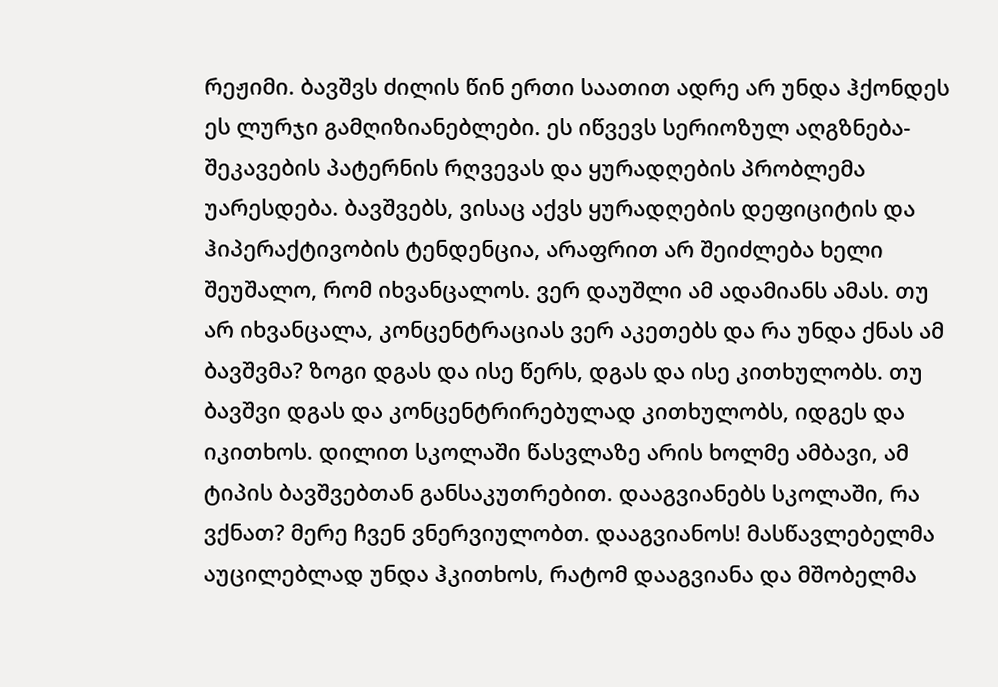რეჟიმი. ბავშვს ძილის წინ ერთი საათით ადრე არ უნდა ჰქონდეს ეს ლურჯი გამღიზიანებლები. ეს იწვევს სერიოზულ აღგზნება-შეკავების პატერნის რღვევას და ყურადღების პრობლემა უარესდება. ბავშვებს, ვისაც აქვს ყურადღების დეფიციტის და ჰიპერაქტივობის ტენდენცია, არაფრით არ შეიძლება ხელი შეუშალო, რომ იხვანცალოს. ვერ დაუშლი ამ ადამიანს ამას. თუ არ იხვანცალა, კონცენტრაციას ვერ აკეთებს და რა უნდა ქნას ამ ბავშვმა? ზოგი დგას და ისე წერს, დგას და ისე კითხულობს. თუ ბავშვი დგას და კონცენტრირებულად კითხულობს, იდგეს და იკითხოს. დილით სკოლაში წასვლაზე არის ხოლმე ამბავი, ამ ტიპის ბავშვებთან განსაკუთრებით. დააგვიანებს სკოლაში, რა ვქნათ? მერე ჩვენ ვნერვიულობთ. დააგვიანოს! მასწავლებელმა აუცილებლად უნდა ჰკითხოს, რატომ დააგვიანა და მშობელმა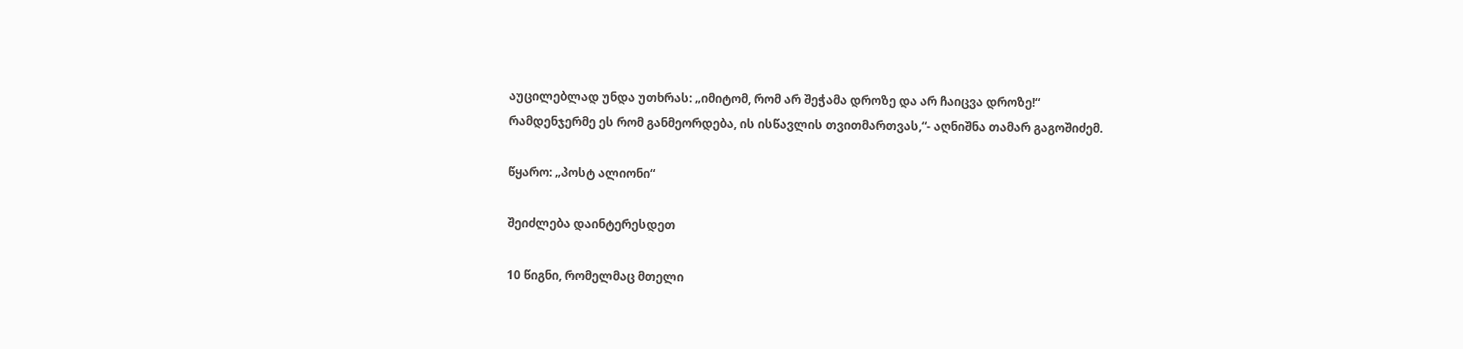აუცილებლად უნდა უთხრას: „იმიტომ, რომ არ შეჭამა დროზე და არ ჩაიცვა დროზე!“ რამდენჯერმე ეს რომ განმეორდება, ის ისწავლის თვითმართვას,“- აღნიშნა თამარ გაგოშიძემ.

წყარო: „პოსტ ალიონი“

შეიძლება დაინტერესდეთ

10 წიგნი, რომელმაც მთელი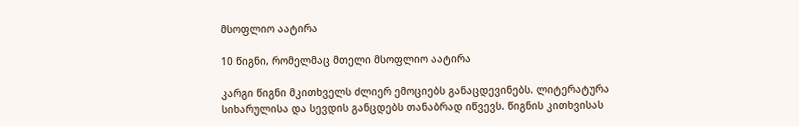მსოფლიო აატირა

10 წიგნი, რომელმაც მთელი მსოფლიო აატირა

კარგი წიგნი მკითხველს ძლიერ ემოციებს განაცდევინებს. ლიტერატურა სიხარულისა და სევდის განცდებს თანაბრად იწვევს. წიგნის კითხვისას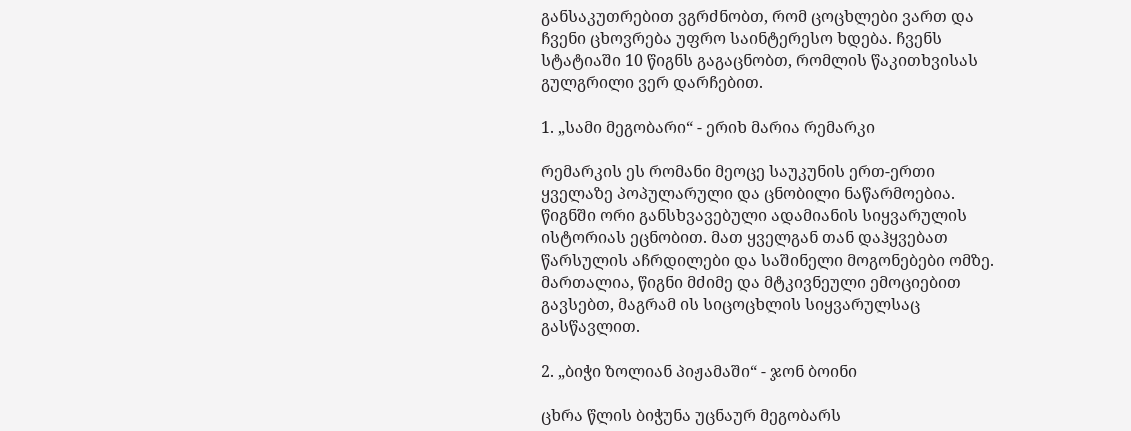განსაკუთრებით ვგრძნობთ, რომ ცოცხლები ვართ და ჩვენი ცხოვრება უფრო საინტერესო ხდება. ჩვენს სტატიაში 10 წიგნს გაგაცნობთ, რომლის წაკითხვისას გულგრილი ვერ დარჩებით.

1. „სამი მეგობარი“ - ერიხ მარია რემარკი

რემარკის ეს რომანი მეოცე საუკუნის ერთ-ერთი ყველაზე პოპულარული და ცნობილი ნაწარმოებია. წიგნში ორი განსხვავებული ადამიანის სიყვარულის ისტორიას ეცნობით. მათ ყველგან თან დაჰყვებათ წარსულის აჩრდილები და საშინელი მოგონებები ომზე. მართალია, წიგნი მძიმე და მტკივნეული ემოციებით გავსებთ, მაგრამ ის სიცოცხლის სიყვარულსაც გასწავლით.

2. „ბიჭი ზოლიან პიჟამაში“ - ჯონ ბოინი

ცხრა წლის ბიჭუნა უცნაურ მეგობარს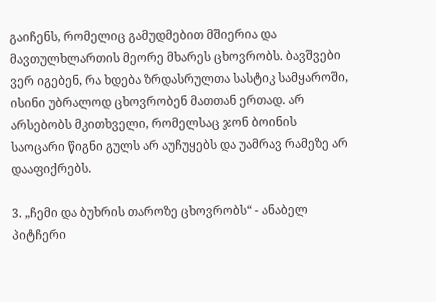გაიჩენს, რომელიც გამუდმებით მშიერია და მავთულხლართის მეორე მხარეს ცხოვრობს. ბავშვები ვერ იგებენ, რა ხდება ზრდასრულთა სასტიკ სამყაროში, ისინი უბრალოდ ცხოვრობენ მათთან ერთად. არ არსებობს მკითხველი, რომელსაც ჯონ ბოინის საოცარი წიგნი გულს არ აუჩუყებს და უამრავ რამეზე არ დააფიქრებს.

3. „ჩემი და ბუხრის თაროზე ცხოვრობს“ - ანაბელ პიტჩერი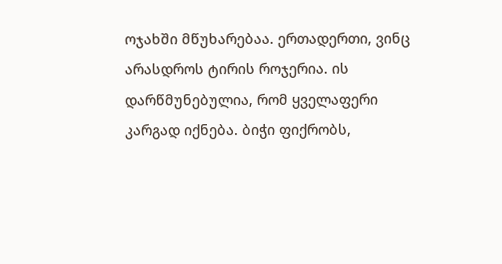ოჯახში მწუხარებაა. ერთადერთი, ვინც არასდროს ტირის როჯერია. ის დარწმუნებულია, რომ ყველაფერი კარგად იქნება. ბიჭი ფიქრობს,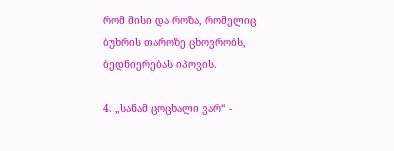რომ მისი და როზა, რომელიც ბუხრის თაროზე ცხოვრობს, ბედნიერებას იპოვის.

4. „სანამ ცოცხალი ვარ“ -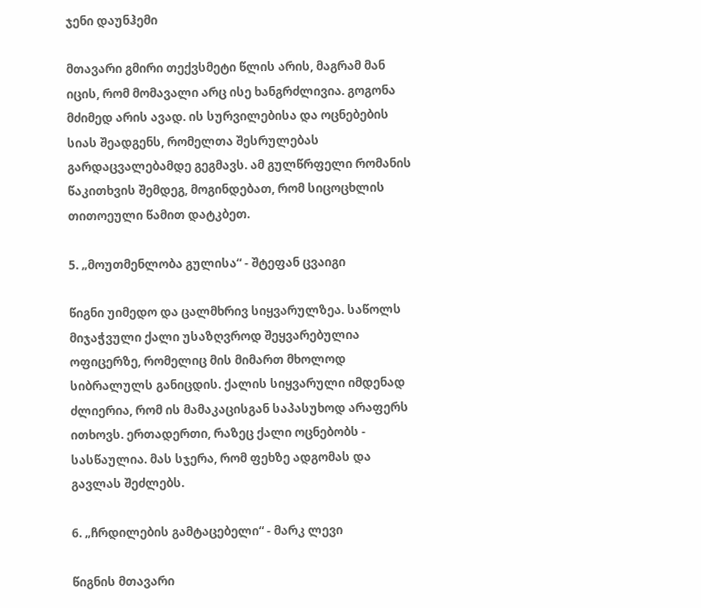ჯენი დაუნჰემი

მთავარი გმირი თექვსმეტი წლის არის, მაგრამ მან იცის, რომ მომავალი არც ისე ხანგრძლივია. გოგონა მძიმედ არის ავად. ის სურვილებისა და ოცნებების სიას შეადგენს, რომელთა შესრულებას გარდაცვალებამდე გეგმავს. ამ გულწრფელი რომანის წაკითხვის შემდეგ, მოგინდებათ, რომ სიცოცხლის თითოეული წამით დატკბეთ.

5. „მოუთმენლობა გულისა“ - შტეფან ცვაიგი

წიგნი უიმედო და ცალმხრივ სიყვარულზეა. საწოლს მიჯაჭვული ქალი უსაზღვროდ შეყვარებულია ოფიცერზე, რომელიც მის მიმართ მხოლოდ სიბრალულს განიცდის. ქალის სიყვარული იმდენად ძლიერია, რომ ის მამაკაცისგან საპასუხოდ არაფერს ითხოვს. ერთადერთი, რაზეც ქალი ოცნებობს - სასწაულია. მას სჯერა, რომ ფეხზე ადგომას და გავლას შეძლებს.

6. „ჩრდილების გამტაცებელი“ - მარკ ლევი

წიგნის მთავარი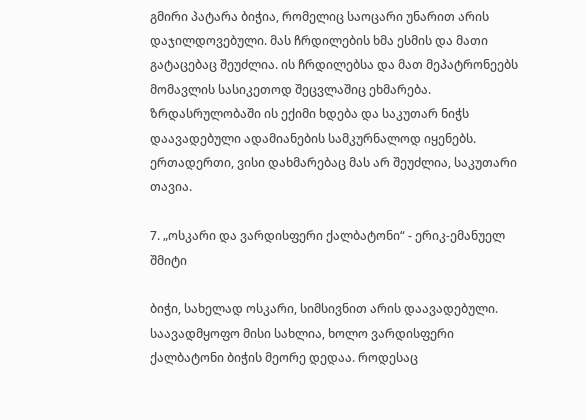გმირი პატარა ბიჭია, რომელიც საოცარი უნარით არის დაჯილდოვებული. მას ჩრდილების ხმა ესმის და მათი გატაცებაც შეუძლია. ის ჩრდილებსა და მათ მეპატრონეებს მომავლის სასიკეთოდ შეცვლაშიც ეხმარება. ზრდასრულობაში ის ექიმი ხდება და საკუთარ ნიჭს დაავადებული ადამიანების სამკურნალოდ იყენებს. ერთადერთი, ვისი დახმარებაც მას არ შეუძლია, საკუთარი თავია.

7. „ოსკარი და ვარდისფერი ქალბატონი“ - ერიკ-ემანუელ შმიტი

ბიჭი, სახელად ოსკარი, სიმსივნით არის დაავადებული. საავადმყოფო მისი სახლია, ხოლო ვარდისფერი ქალბატონი ბიჭის მეორე დედაა. როდესაც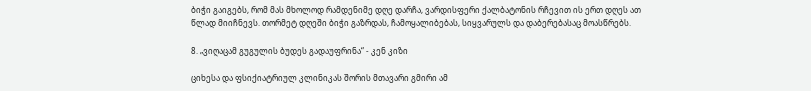ბიჭი გაიგებს, რომ მას მხოლოდ რამდენიმე დღე დარჩა, ვარდისფერი ქალბატონის რჩევით ის ერთ დღეს ათ წლად მიიჩნევს. თორმეტ დღეში ბიჭი გაზრდას, ჩამოყალიბებას, სიყვარულს და დაბერებასაც მოასწრებს.

8. „ვიღაცამ გუგულის ბუდეს გადაუფრინა“ - კენ კიზი

ციხესა და ფსიქიატრიულ კლინიკას შორის მთავარი გმირი ამ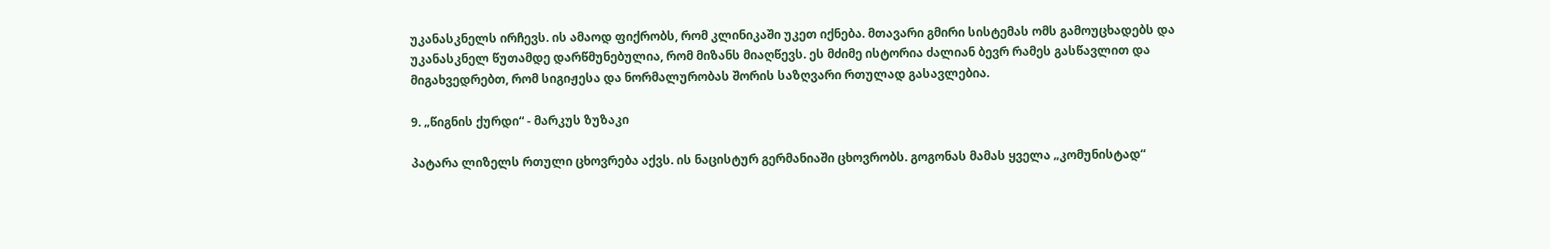უკანასკნელს ირჩევს. ის ამაოდ ფიქრობს, რომ კლინიკაში უკეთ იქნება. მთავარი გმირი სისტემას ომს გამოუცხადებს და უკანასკნელ წუთამდე დარწმუნებულია, რომ მიზანს მიაღწევს. ეს მძიმე ისტორია ძალიან ბევრ რამეს გასწავლით და მიგახვედრებთ, რომ სიგიჟესა და ნორმალურობას შორის საზღვარი რთულად გასავლებია.

9. „წიგნის ქურდი“ - მარკუს ზუზაკი

პატარა ლიზელს რთული ცხოვრება აქვს. ის ნაცისტურ გერმანიაში ცხოვრობს. გოგონას მამას ყველა „კომუნისტად“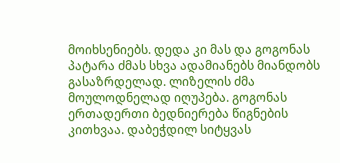მოიხსენიებს. დედა კი მას და გოგონას პატარა ძმას სხვა ადამიანებს მიანდობს გასაზრდელად. ლიზელის ძმა მოულოდნელად იღუპება. გოგონას ერთადერთი ბედნიერება წიგნების კითხვაა. დაბეჭდილ სიტყვას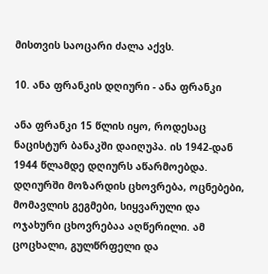მისთვის საოცარი ძალა აქვს.

10. ანა ფრანკის დღიური - ანა ფრანკი

ანა ფრანკი 15 წლის იყო, როდესაც ნაცისტურ ბანაკში დაიღუპა. ის 1942-დან 1944 წლამდე დღიურს აწარმოებდა. დღიურში მოზარდის ცხოვრება, ოცნებები, მომავლის გეგმები, სიყვარული და ოჯახური ცხოვრებაა აღწერილი. ამ ცოცხალი, გულწრფელი და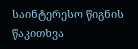საინტერესო წიგნის წაკითხვა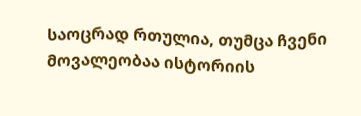საოცრად რთულია, თუმცა ჩვენი მოვალეობაა ისტორიის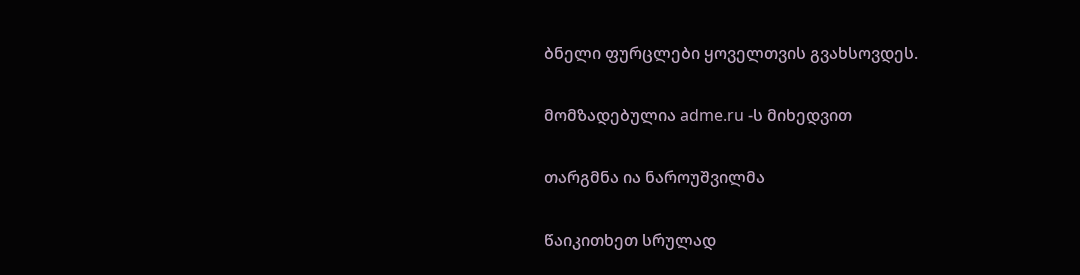ბნელი ფურცლები ყოველთვის გვახსოვდეს.

მომზადებულია adme.ru -ს მიხედვით

თარგმნა ია ნაროუშვილმა

წაიკითხეთ სრულად